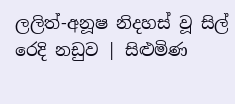ලලිත්-අනූෂ නිදහස් වූ සිල් රෙදි නඩුව | සිළුමිණ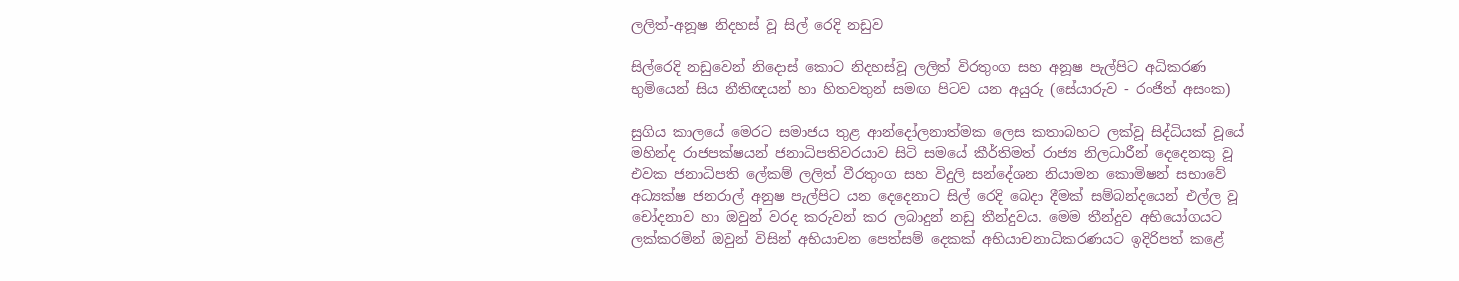ලලිත්-අනූෂ නිදහස් වූ සිල් රෙදි නඩුව

සිල්රෙදි නඩුවෙන් නිදොස් කොට නිදහස්වූ ලලිත් විරතුංග සහ අනූෂ පැල්පිට අධිකරණ භුමියෙන් සිය නීතිඥයන් හා හිතවතුන් සමඟ පිටව යන අයුරු (සේයාරුව - රංජිත් අසංක)

සුගිය කාලයේ මෙරට සමාජය තුළ ආන්දෝලනාත්මක ලෙස කතාබහට ලක්වූ සිද්ධියක් වූයේ මහින්ද රාජපක්ෂයන් ජනාධිපතිවරයාව සිටි සමයේ කීර්තිමත් රාජ්‍ය නිලධාරීන් දෙදෙනකු වූ එවක ජනාධිපති ලේකම් ලලිත් වීරතුංග සහ විදුලි සන්දේශන නියාමන කොමිෂන් සභාවේ අධ්‍යක්ෂ ජනරාල් අනුෂ පැල්පිට යන දෙදෙනාට සිල් රෙදි බෙදා දීමක් සම්බන්දයෙන් එල්ල වූ චෝදනාව හා ඔවුන් වරද කරුවන් කර ලබාදුන් නඩු තීන්දුවය. මෙම තීන්දුව අභියෝගයට ලක්කරමින් ඔවුන් විසින් අභියාචන පෙත්සම් දෙකක් අභියාචනාධිකරණයට ඉදිරිපත් කළේ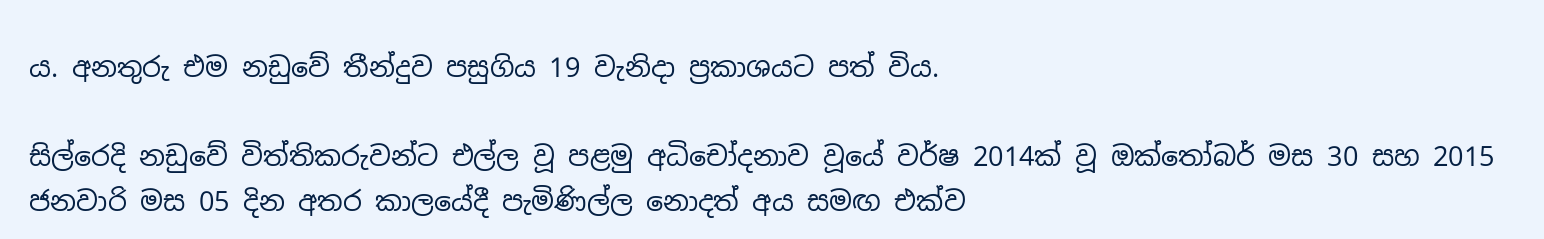ය. අනතුරු එම නඩුවේ තීන්දුව පසුගිය 19 වැනිදා ප්‍රකාශයට පත් විය.

සිල්රෙදි නඩුවේ විත්තිකරුවන්ට එල්ල වූ පළමු අධිචෝදනාව වූයේ වර්ෂ 2014ක් වූ ඔක්තෝබර් මස 30 සහ 2015 ජනවාරි මස 05 දින අතර කාලයේදී පැමිණිල්ල නොදත් අය සමඟ එක්ව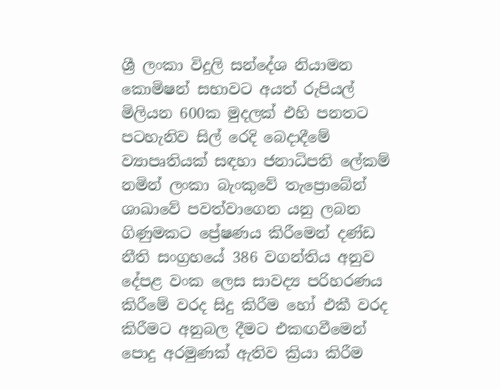ශ්‍රී ලංකා විදුලි සන්දේශ නියාමන කොමිෂන් සභාවට අයත් රුපියල් මිලියන 600ක මුදලක් එහි පනතට පටහැනිව සිල් රෙදි බෙදාදීමේ ව්‍යාපෘතියක් සඳහා ජනාධිපති ලේකම් නමින් ලංකා බැංකුවේ තැප්‍රොබේන් ශාඛාවේ පවත්වාගෙන යනු ලබන ගිණුමකට ප්‍රේෂණය කිරීමෙන් දණ්ඩ නීති සංග්‍රහයේ 386 වගන්තිය අනුව දේපළ වංක ලෙස සාවද්‍ය පරිහරණය කිරීමේ වරද සිදු කිරීම හෝ එකී වරද කිරීමට අනුබල දීමට එකඟවීමෙන් පොදු අරමුණක් ඇතිව ක්‍රියා කිරීම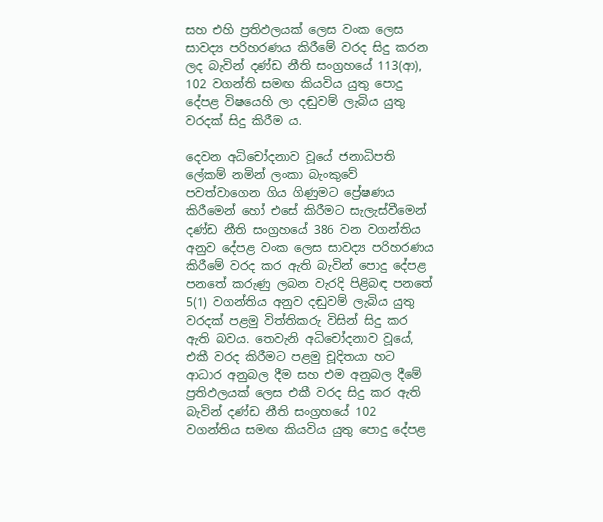සහ එහි ප්‍රතිඵලයක් ලෙස වංක ලෙස සාවද්‍ය පරිහරණය කිරීමේ වරද සිදු කරන ලද බැවින් දණ්ඩ නීති සංග්‍රහයේ 113(ආ), 102 වගන්ති සමඟ කියවිය යුතු පොදු දේපළ විෂයෙහි ලා දඬුවම් ලැබිය යුතු වරදක් සිදු කිරීම ය.

දෙවන අධිචෝදනාව වූයේ ජනාධිපති ලේකම් නමින් ලංකා බැංකුවේ පවත්වාගෙන ගිය ගිණුමට ප්‍රේෂණය කිරීමෙන් හෝ එසේ කිරීමට සැලැස්වීමෙන් දණ්ඩ නීති සංග්‍රහයේ 386 වන වගන්තිය අනුව දේපළ වංක ‍ලෙස සාවද්‍ය පරිහරණය කිරීමේ වරද කර ඇති බැවින් පොදු දේපළ පනතේ කරුණු ලබන වැරදි පිළිබඳ පනතේ 5(1) වගන්තිය අනුව දඬුවම් ලැබිය යුතු වරදක් පළමු විත්තිකරු විසින් සිදු කර ඇති බවය. තෙවැනි අධිචෝදනාව වූයේ, එකී වරද කිරීමට පළමු චූදිතයා හට ආධාර අනුබල දීම සහ එම අනුබල දීමේ ප්‍රතිඵලයක් ලෙස එකී වරද සිදු කර ඇති බැවින් දණ්ඩ නීති සංග්‍රහයේ 102 වගන්තිය සමඟ කියවිය යුතු පොදු දේපළ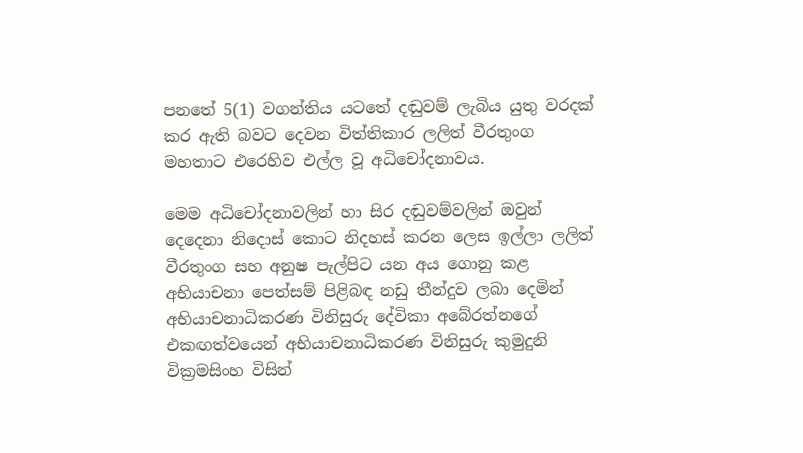පනතේ 5(1) වගන්තිය යටතේ දඬුවම් ලැබිය යුතු වරදක් කර ඇති බවට දෙවන විත්තිකාර ලලිත් වීරතුංග මහතාට එරෙහිව එල්ල වූ අධිචෝදනාවය.

මෙම අධිචෝදනාවලින් හා සිර දඬුවම්වලින් ඔවුන් දෙදෙනා නිදොස් කොට නිදහස් කරන ලෙස ඉල්ලා ලලිත් වීරතුංග සහ අනුෂ පැල්පිට යන අය ගොනු කළ අභියාචනා පෙත්සම් පිළිබඳ නඩු තීන්දුව ලබා දෙමින් අභියාචනාධිකරණ විනිසුරු දේවිකා අබේරත්නගේ එකඟත්වයෙන් අභියාචනාධිකරණ විනිසුරු කුමුදුනි වික්‍රමසිංහ විසින්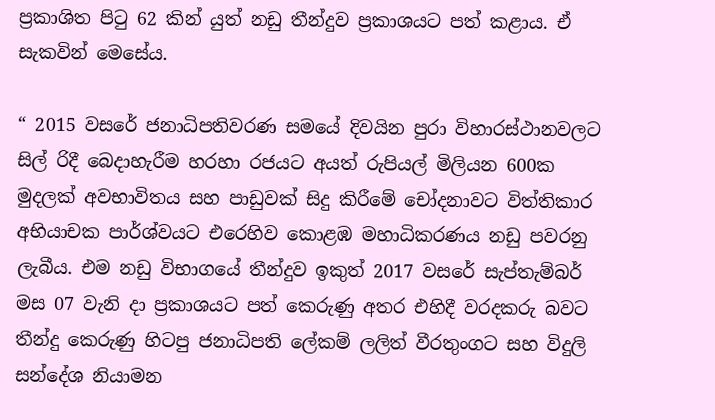ප්‍රකාශිත පිටු 62 කින් යුත් නඩු තීන්දුව ප්‍රකාශයට පත් කළාය. ඒ සැකවින් මෙසේය.

“ 2015 වසරේ ජනාධිපතිවරණ සමයේ දිවයින පුරා විහාරස්ථානවලට සිල් රිදී බෙදාහැරීම හරහා රජයට අයත් රුපියල් මිලියන 600ක මුදලක් අවභාවිතය සහ පාඩුවක් සිදු කිරීමේ චෝදනාවට විත්තිකාර අභියාචක පාර්ශ්වයට එරෙහිව කොළඹ මහාධිකරණය නඩු පවරනු ලැබීය. එම නඩු විභාගයේ තීන්දුව ඉකුත් 2017 වසරේ සැප්තැම්බර් මස 07 වැනි දා ප්‍රකාශයට පත් කෙරුණු අතර එහිදී වරදකරු බවට තීන්දු කෙරුණු හිටපු ජනාධිපති ලේකම් ලලිත් වීරතුංගට සහ විදුලි සන්දේශ නියාමන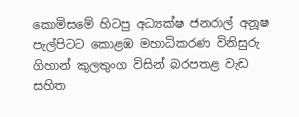කොමිසමේ හිටපු අධ්‍යක්ෂ ජනරාල් අනූෂ පැල්පිටට කොළඹ මහාධිකරණ විනිසුරු ගිහාන් කුලතුංග විසින් බරපතළ වැඩ සහිත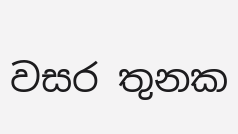වසර තුනක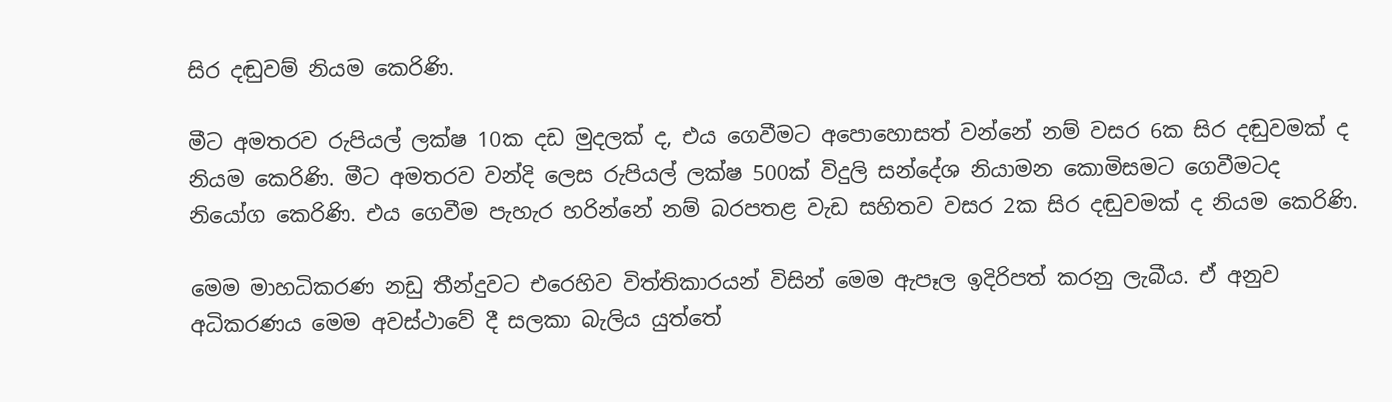සිර දඬුවම් නියම කෙරිණි.

මීට අමතරව රුපියල් ලක්ෂ 10ක දඩ මුදලක් ද, එය ගෙවීමට අපොහොසත් වන්නේ නම් වසර 6ක සිර දඬුවමක් ද නියම කෙරිණි. මීට අමතරව වන්දි ලෙස රුපියල් ලක්ෂ 500ක් විදුලි සන්දේශ නියාමන කොමිසමට ගෙවීමටද නියෝග කෙරිණි. එය ගෙවීම පැහැර හරින්නේ නම් බරපතළ වැඩ සහිතව වසර 2ක සිර දඬුවමක් ද නියම කෙරිණි.

මෙම මාහධිකරණ නඩු තීන්දුවට එරෙහිව විත්තිකාරයන් විසින් මෙම ඇපෑල ඉදිරිපත් කරනු ලැබීය. ඒ අනුව අධිකරණය මෙම අවස්ථාවේ දී සලකා බැලිය යුත්තේ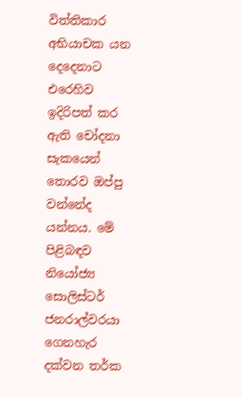විත්තිකාර අභියාචක යන දෙදෙනාට එරෙහිව ඉදිරිපත් කර ඇති චෝදනා සැකයෙන් තොරව ඔප්පු වන්නේද යන්නය. මේ පිළිබඳව නියෝජ්‍ය සොලිස්ටර් ජනරාල්වරයා ගෙනහැර දක්වන තර්ක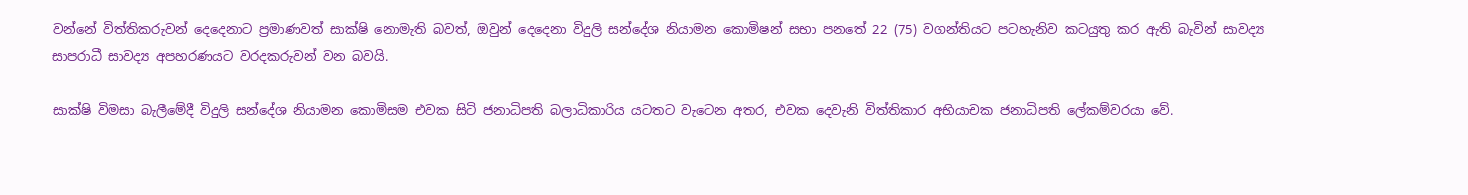වන්නේ විත්තිකරුවන් දෙදෙනාට ප්‍රමාණවත් සාක්ෂි නොමැති බවත්, ඔවුන් දෙදෙනා විදුලි සන්දේශ නියාමන කොමිෂන් සභා පනතේ 22 (75) වගන්තියට පටහැනිව කටයුතු කර ඇති බැවින් සාවද්‍ය සාපරාධී සාවද්‍ය අපහරණයට වරදකරුවන් වන බවයි.

සාක්ෂි විමසා බැලීමේදී විදුලි සන්දේශ නියාමන කොමිසම එවක සිටි ජනාධිපති බලාධිකාරිය යටතට වැටෙන අතර, එවක දෙවැනි විත්තිකාර අභියාචක ජනාධිපති ලේකම්වරයා වේ.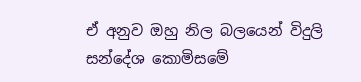ඒ අනුව ඔහු නිල බලයෙන් විදුලි සන්දේශ කොමිසමේ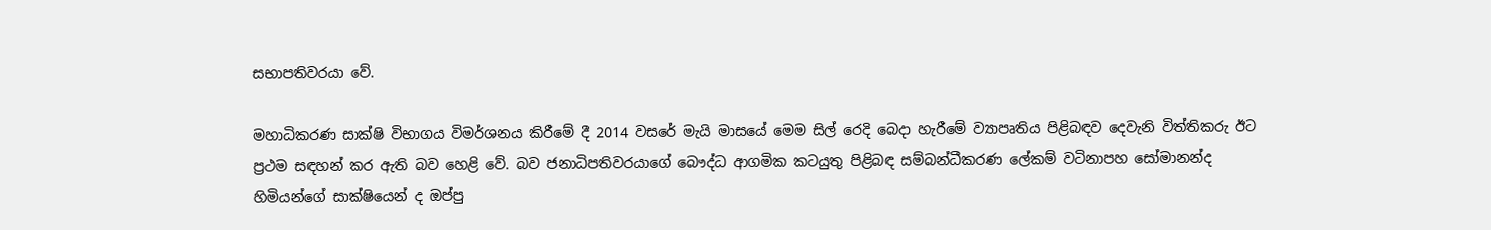සභාපතිවරයා වේ.

මහාධිකරණ සාක්ෂි විභාගය විමර්ශනය කිරීමේ දී 2014 වසරේ මැයි මාසයේ මෙම සිල් රෙදි බෙදා හැරීමේ ව්‍යාපෘතිය පිළිබඳව දෙවැනි විත්තිකරු ඊට ප්‍රථම සඳහන් කර ඇති බව හෙළි වේ. බව ජනාධිපතිවරයාගේ බෞද්ධ ආගමික කටයුතු පිළිබඳ සම්බන්ධීකරණ ලේකම් වටිනාපහ සෝමානන්ද හිමියන්ගේ සාක්ෂියෙන් ද ඔප්පු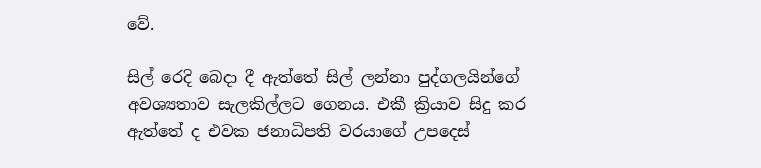වේ.

සිල් රෙදි බෙදා දී ඇත්තේ සිල් ලන්නා පුද්ගලයින්ගේ අවශ්‍යතාව සැලකිල්ලට ගෙනය. එකී ක්‍රියාව සිදු කර ඇත්තේ ද එවක ජනාධිපති වරයාගේ උපදෙස්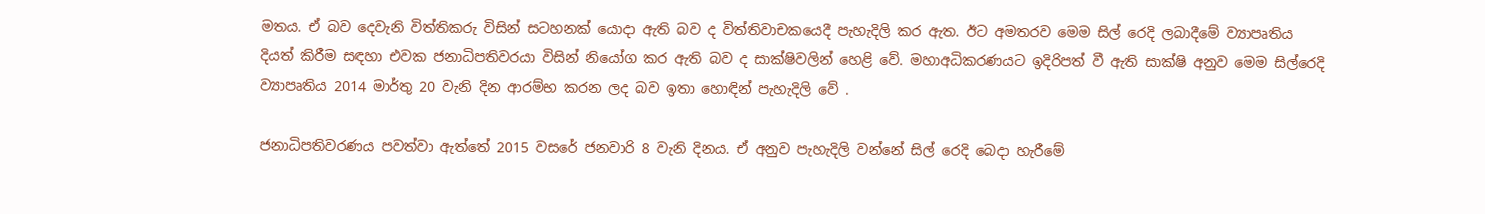මතය. ඒ බව දෙවැනි විත්තිකරු විසින් සටහනක් යොදා ඇති බව ද විත්තිවාචකයෙදී පැහැදිලි කර ඇත. ඊට අමතරව මෙම සිල් රෙදි ලබාදීමේ ව්‍යාපෘතිය දියත් කිරීම සඳහා එවක ජනාධිපතිවරයා විසින් නියෝග කර ඇති බව ද සාක්ෂිවලින් හෙළි වේ. මහාඅධිකරණයට ඉදිරිපත් වී ඇති සාක්ෂි අනුව මෙම සිල්රෙදි ව්‍යාපෘතිය 2014 මාර්තු 20 වැනි දින ආරම්භ කරන ලද බව ඉතා හොඳින් පැහැදිලි වේ .

ජනාධිපතිවරණය පවත්වා ඇත්තේ 2015 වසරේ ජනවාරි 8 වැනි දිනය. ඒ අනුව පැහැදිලි වන්නේ සිල් රෙදි බෙදා හැරීමේ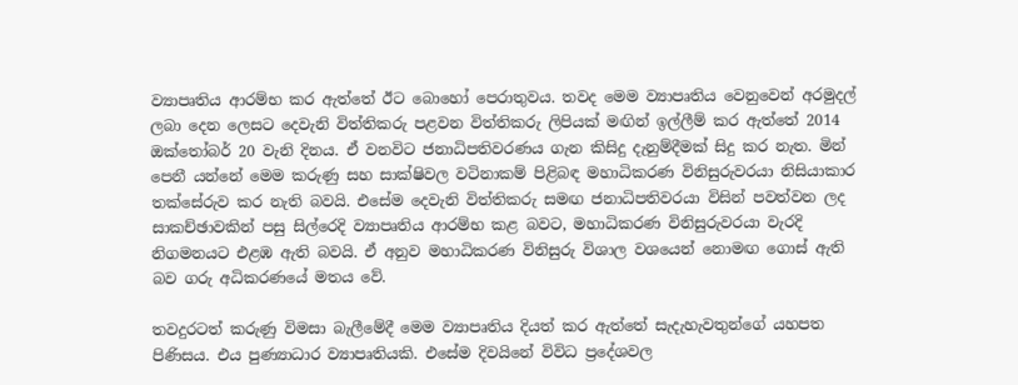ව්‍යාපෘතිය ආරම්භ කර ඇත්තේ ඊට බොහෝ පෙරාතුවය. තවද මෙම ව්‍යාපෘතිය වෙනුවෙන් අරමුදල් ලබා දෙන ලෙසට දෙවැනි විත්තිකරු පළවන විත්තිකරු ලිපියක් මඟින් ඉල්ලීම් කර ඇත්තේ 2014 ඔක්තෝබර් 20 වැනි දිනය. ඒ වනවිට ජනාධිපතිවරණය ගැන කිසිදු දැනුම්දීමක් සිදු කර නැත. මින් පෙනී යන්නේ මෙම කරුණු සහ සාක්ෂිවල වටිනාකම් පිළිබඳ මහාධිකරණ විනිසුරුවරයා නිසියාකාර තක්සේරුව කර නැති බවයි. එසේම දෙවැනි විත්තිකරු සමඟ ජනාධිපතිවරයා විසින් පවත්වන ලද සාකච්ඡාවකින් පසු සිල්රෙදි ව්‍යාපෘතිය ආරම්භ කළ බවට, මහාධිකරණ විනිසුරුවරයා වැරදි නිගමනයට එළඹ ඇති බවයි. ඒ අනුව මහාධිකරණ විනිසුරු විශාල වශයෙන් නොමඟ ගොස් ඇති බව ගරු අධිකරණයේ මතය වේ.

තවදුරටත් කරුණු විමසා බැලීමේදී මෙම ව්‍යාපෘතිය දියත් කර ඇත්තේ සැදැහැවතුන්ගේ යහපත පිණිසය. එය පුණ්‍යාධාර ව්‍යාපෘතියකි. එසේම දිවයිනේ විවිධ ප්‍රදේශවල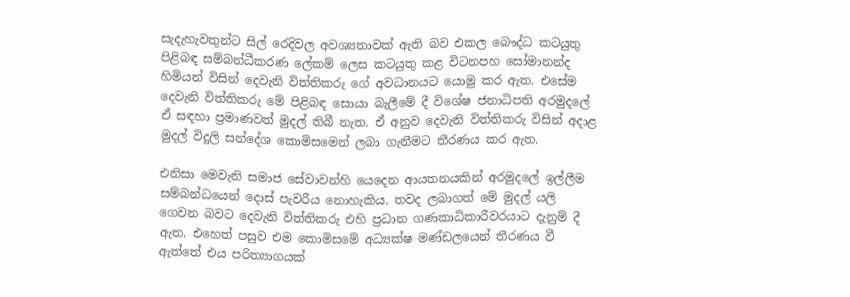සැදැහැවතුන්ට සිල් රෙදිවල අවශ්‍යතාවක් ඇති බව එකල බෞද්ධ කටයුතු පිළිබඳ සම්බන්ධීකරණ ලේකම් ලෙස කටයුතු කළ විටනපහ සෝමානන්ද හිමියන් විසින් දෙවැනි විත්තිකරු ගේ අවධානයට යොමු කර ඇත. එසේම දෙවැනි විත්තිකරු මේ පිළිබඳ සොයා බැලීමේ දී විශේෂ ජනාධිපති අරමුදලේ ඒ සඳහා ප්‍රමාණවත් මුදල් තිබී නැත. ඒ අනුව දෙවැනි විත්තිකරු විසින් අදාළ මුදල් විදුලි සන්දේශ කොමිසමෙන් ලබා ගැනීමට තීරණය කර ඇත.

එනිසා මෙවැනි සමාජ සේවාවන්හි යෙදෙන ආයතනයකින් අරමුදලේ ඉල්ලීම සම්බන්ධයෙන් දොස් පැවරීය නොහැකිය. තවද ලබාගත් මේ මුදල් යලි ගෙවන බවට දෙවැනි විත්තිකරු එහි ප්‍රධාන ගණකාධිකාරීවරයාට දැනුම් දී ඇත. එහෙත් පසුව එම කොමිසමේ අධ්‍යක්ෂ මණ්ඩලයෙන් තීරණය වී ඇත්තේ එය පරිත්‍යාගයක්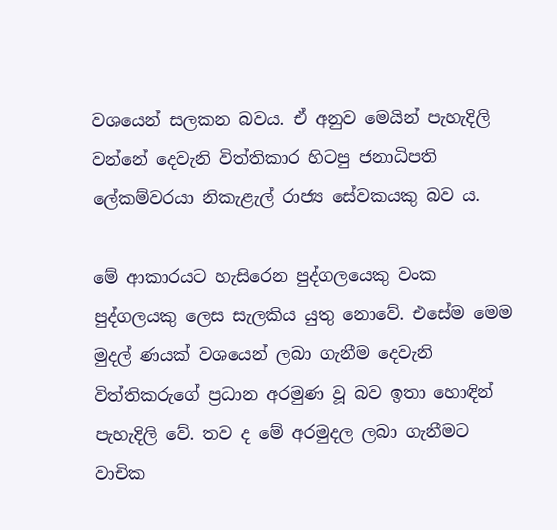වශයෙන් සලකන බවය. ඒ අනුව මෙයින් පැහැදිලි වන්නේ දෙවැනි විත්තිකාර හිටපු ජනාධිපති ලේකම්වරයා නිකැළැල් රාජ්‍ය සේවකයකු බව ය.

මේ ආකාරයට හැසිරෙන පුද්ගලයෙකු වංක පුද්ගලයකු ලෙස සැලකිය යුතු නොවේ. එසේම මෙම මුදල් ණයක් වශයෙන් ලබා ගැනීම දෙවැනි විත්තිකරුගේ ප්‍රධාන අරමුණ වූ බව ඉතා හොඳින් පැහැදිලි වේ. තව ද මේ අරමුදල ලබා ගැනීමට වාචික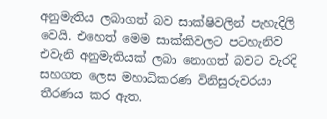අනුමැතිය ලබාගත් බව සාක්ෂිවලින් පැහැදිලි වෙයි. එහෙත් මෙම සාක්කිවලට පටහැනිව එවැනි අනුමැතියක් ලබා නොගත් බවට වැරදි සහගත ලෙස මහාධිකරණ විනිසුරුවරයා තීරණය කර ඇත.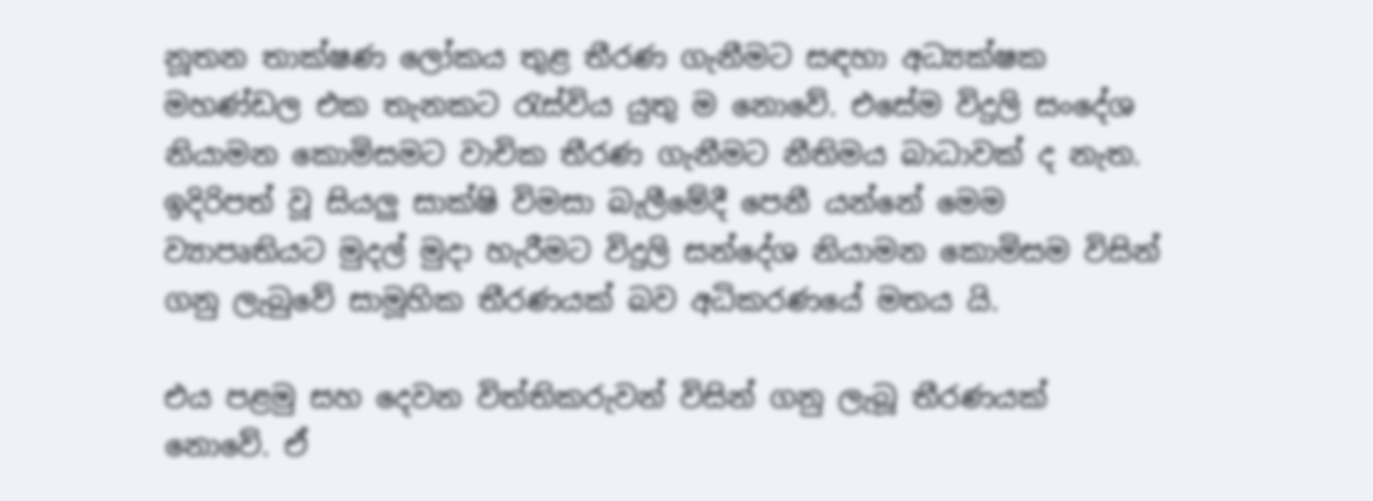නූතන තාක්ෂණ ලෝකය තුළ තීරණ ගැනීමට සඳහා අධ්‍යක්ෂක මහණ්ඩල එක තැනකට රැස්විය යුතු ම නොවේ. එසේම විදුලි සංදේශ නියාමන කොමිසමට වාචික තීරණ ගැනීමට නීතිමය බාධාවක් ද නැත. ඉදිරිපත් වූ සියලු සාක්ෂි විමසා බැලීමේදී පෙනී යන්නේ මෙම ව්‍යාපෘතියට මුදල් මුදා හැරීමට විදුලි සන්දේශ නියාමන කොමිසම විසින් ගනු ලැබුවේ සාමූහික තීරණයක් බව අධිකරණයේ මතය යි.

එය පළමු සහ දෙවන විත්තිකරුවන් විසින් ගනු ලැබූ තීරණයක් නොවේ. ඒ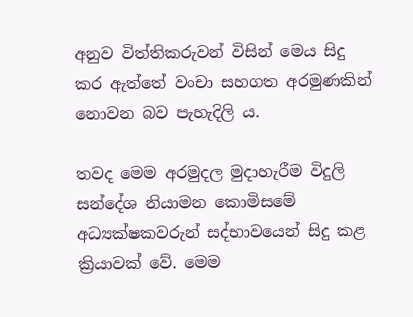අනුව විත්තිකරුවන් විසින් මෙය සිදු කර ඇත්තේ වංචා සහගත අරමුණකින් නොවන බව පැහැදිලි ය.

තවද මෙම අරමුදල මුදාහැරීම විදුලි සන්දේශ නියාමන කොමිසමේ අධ්‍යක්ෂකවරුන් සද්භාවයෙන් සිදු කළ ක්‍රියාවක් වේ. මෙම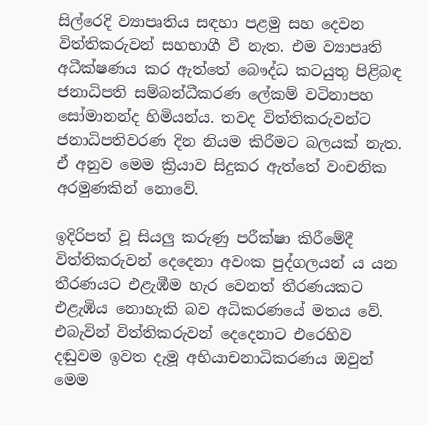සිල්රෙදි ව්‍යාපෘතිය සඳහා පළමු සහ දෙවන විත්තිකරුවන් සහභාගී වී නැත. එම ව්‍යාපෘති අධීක්ෂණය කර ඇත්තේ බෞද්ධ කටයුතු පිළිබඳ ජනාධිපති සම්බන්ධීකරණ ලේකම් වටිනාපහ සෝමානන්ද හිමියන්ය. තවද විත්තිකරුවන්ට ජනාධිපතිවරණ දින නියම කිරීමට බලයක් නැත. ඒ අනුව මෙම ක්‍රියාව සිදුකර ඇත්තේ වංචනික අරමුණකින් නොවේ.

ඉදිරිපත් වූ සියලු කරුණු පරීක්ෂා කිරීමේදී විත්තිකරුවන් දෙදෙනා අවංක පුද්ගලයන් ය යන තීරණයට එළැඹීම හැර වෙනත් තීරණයකට එළැඹිය නොහැකි බව අධිකරණයේ මතය වේ. එබැවින් විත්තිකරුවන් දෙදෙනාට එරෙහිව දඬුවම ඉවත දැමූ අභියාචනාධිකරණය ඔවුන් මෙම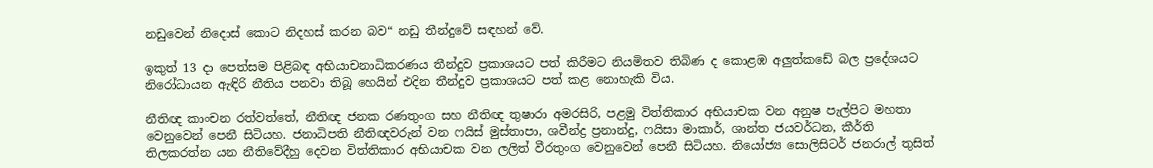නඩුවෙන් නිදොස් කොට නිදහස් කරන බව“ නඩු තීන්දුවේ සඳහන් වේ.

ඉකුත් 13 දා පෙත්සම පිළිබඳ අභියාචනාධිකරණය තීන්දුව ප්‍රකාශයට පත් කිරීමට නියමිතව තිබිණ ද කොළඹ අලුත්කඩේ බල ප්‍රදේශයට නිරෝධායන ඇඳිරි නීතිය පනවා තිබූ හෙයින් එදින තීන්දුව ප්‍රකාශයට පත් කළ නොහැකි විය.

නීතිඥ කාංචන රත්වත්තේ, නීතිඥ ජනක රණතුංග සහ නීතිඥ තුෂාරා අමරසිරි, පළමු විත්තිකාර අභියාචක වන අනුෂ පැල්පිට මහතා වෙනුවෙන් පෙනී සිටියහ. ජනාධිපති නීතිඥවරුන් වන ෆයිස් මුස්තාපා, ශවීන්ද්‍ර ප්‍රනාන්දු, ෆයිසා මාකාර්, ශාන්ත ජයවර්ධන, කීර්ති තිලකරත්න යන නීතිවේදීහු දෙවන විත්තිකාර අභියාචක වන ලලිත් වීරතුංග වෙනුවෙන් පෙනී සිටියහ. නියෝජ්‍ය සොලිසිටර් ජනරාල් තුසිත්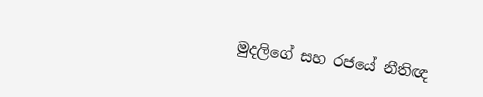මුදලිගේ සහ රජයේ නීතිඥ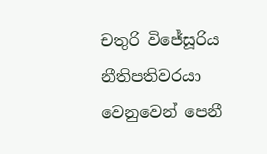චතුරි විජේසූරිය නීතිපතිවරයා වෙනුවෙන් පෙනී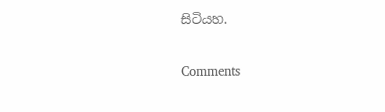සිටියහ.

Comments